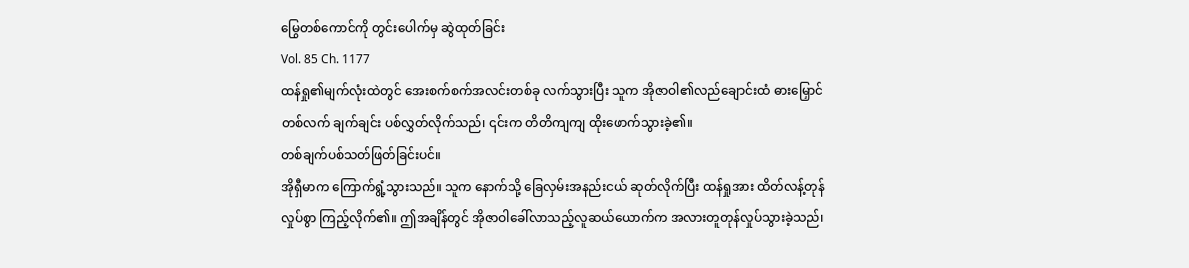မြွေတစ်ကောင်ကို တွင်းပေါက်မှ ဆွဲထုတ်ခြင်း
Vol. 85 Ch. 1177
ထန်ရှု၏မျက်လုံးထဲတွင် အေးစက်စက်အလင်းတစ်ခု လက်သွားပြီး သူက အိုဇာဝါ၏လည်ချောင်းထံ ဓားမြှောင်တစ်လက် ချက်ချင်း ပစ်လွှတ်လိုက်သည်၊ ၎င်းက တိတိကျကျ ထိုးဖောက်သွားခဲ့၏။
တစ်ချက်ပစ်သတ်ဖြတ်ခြင်းပင်။
အိုရှီမာက ကြောက်ရွံ့သွားသည်။ သူက နောက်သို့ ခြေလှမ်းအနည်းငယ် ဆုတ်လိုက်ပြီး ထန်ရှုအား ထိတ်လန့်တုန်လှုပ်စွာ ကြည့်လိုက်၏။ ဤအချိန်တွင် အိုဇာဝါခေါ်လာသည့်လူဆယ်ယောက်က အလားတူတုန်လှုပ်သွားခဲ့သည်၊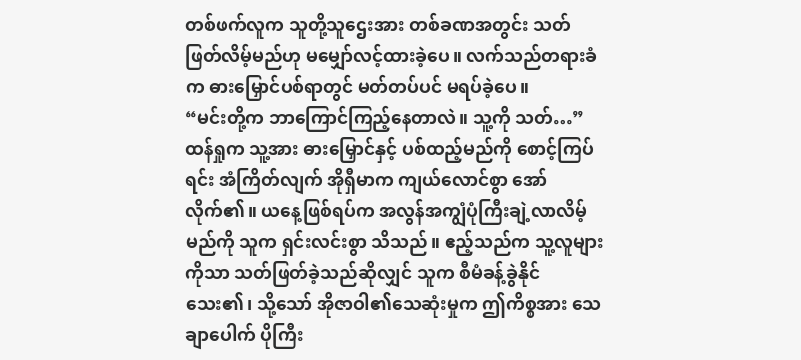တစ်ဖက်လူက သူတို့သူဌေးအား တစ်ခဏအတွင်း သတ်ဖြတ်လိမ့်မည်ဟု မမျှော်လင့်ထားခဲ့ပေ။ လက်သည်တရားခံက ဓားမြှောင်ပစ်ရာတွင် မတ်တပ်ပင် မရပ်ခဲ့ပေ။
“မင်းတို့က ဘာကြောင်ကြည့်နေတာလဲ။ သူ့ကို သတ်…”
ထန်ရှုက သူ့အား ဓားမြှောင်နှင့် ပစ်ထည့်မည်ကို စောင့်ကြပ်ရင်း အံကြိတ်လျက် အိုရှီမာက ကျယ်လောင်စွာ အော်လိုက်၏။ ယနေ့ဖြစ်ရပ်က အလွန်အကျွံပုံကြီးချဲ့လာလိမ့်မည်ကို သူက ရှင်းလင်းစွာ သိသည်။ ဧည့်သည်က သူ့လူများကိုသာ သတ်ဖြတ်ခဲ့သည်ဆိုလျှင် သူက စီမံခန့်ခွဲနိုင်သေး၏၊ သို့သော် အိုဇာဝါ၏သေဆုံးမှုက ဤကိစ္စအား သေချာပေါက် ပိုကြီး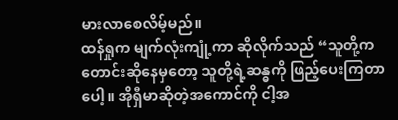မားလာစေလိမ့်မည်။
ထန်ရှုက မျက်လုံးကျုံ့ကာ ဆိုလိုက်သည် “သူတို့က တောင်းဆိုနေမှတော့ သူတို့ရဲ့ဆန္ဓကို ဖြည့်ပေးကြတာပေါ့။ အိုရှီမာဆိုတဲ့အကောင်ကို ငါ့အ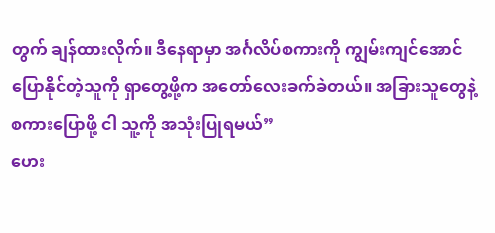တွက် ချန်ထားလိုက်။ ဒီနေရာမှာ အင်္ဂလိပ်စကားကို ကျွမ်းကျင်အောင် ပြောနိုင်တဲ့သူကို ရှာတွေ့ဖို့က အတော်လေးခက်ခဲတယ်။ အခြားသူတွေနဲ့ စကားပြောဖို့ ငါ သူ့ကို အသုံးပြုရမယ်”
ဟေး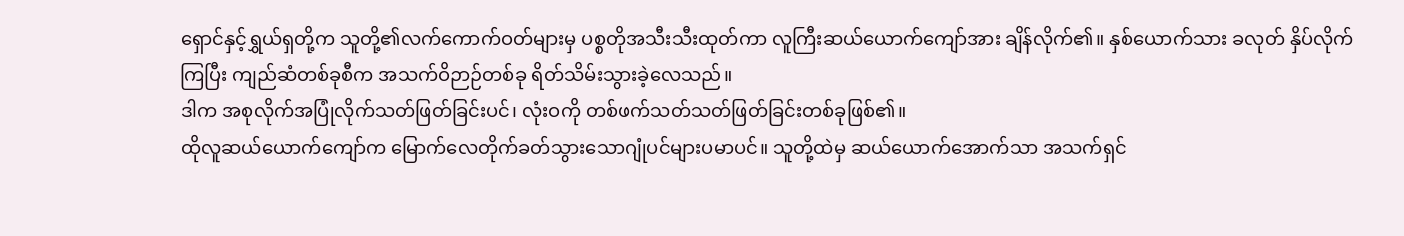ရှောင်နှင့်ရွှယ်ရှတို့က သူတို့၏လက်ကောက်ဝတ်များမှ ပစ္စတိုအသီးသီးထုတ်ကာ လူကြီးဆယ်ယောက်ကျော်အား ချိန်လိုက်၏။ နှစ်ယောက်သား ခလုတ် နှိပ်လိုက်ကြပြီး ကျည်ဆံတစ်ခုစီက အသက်ဝိဉာဉ်တစ်ခု ရိတ်သိမ်းသွားခဲ့လေသည်။
ဒါက အစုလိုက်အပြုံလိုက်သတ်ဖြတ်ခြင်းပင်၊ လုံးဝကို တစ်ဖက်သတ်သတ်ဖြတ်ခြင်းတစ်ခုဖြစ်၏။
ထိုလူဆယ်ယောက်ကျော်က မြောက်လေတိုက်ခတ်သွားသောဂျုံပင်များပမာပင်။ သူတို့ထဲမှ ဆယ်ယောက်အောက်သာ အသက်ရှင်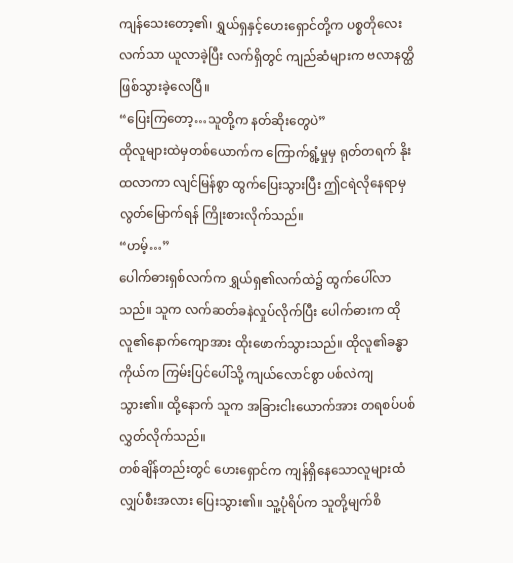ကျန်သေးတော့၏၊ ရွှယ်ရှနှင့်ဟေးရှောင်တို့က ပစ္စတိုလေးလက်သာ ယူလာခဲ့ပြီး လက်ရှိတွင် ကျည်ဆံများက ဗလာနတ္ထိဖြစ်သွားခဲ့လေပြီ။
“ပြေးကြတော့…သူတို့က နတ်ဆိုးတွေပဲ”
ထိုလူများထဲမှတစ်ယောက်က ကြောက်ရွံ့မှုမှ ရုတ်တရက် နိုးထလာကာ လျင်မြန်စွာ ထွက်ပြေးသွားပြီး ဤငရဲလိုနေရာမှ လွတ်မြောက်ရန် ကြိုးစားလိုက်သည်။
“ဟမ့်…”
ပေါက်ဓားရှစ်လက်က ရွှယ်ရှ၏လက်ထဲ၌ ထွက်ပေါ်လာသည်။ သူက လက်ဆတ်ခနဲလှုပ်လိုက်ပြီး ပေါက်ဓားက ထိုလူ၏နောက်ကျောအား ထိုးဖောက်သွားသည်။ ထိုလူ၏ခန္ဓာကိုယ်က ကြမ်းပြင်ပေါ်သို့ ကျယ်လောင်စွာ ပစ်လဲကျသွား၏။ ထို့နောက် သူက အခြားငါးယောက်အား တရစပ်ပစ်လွှတ်လိုက်သည်။
တစ်ချိန်တည်းတွင် ဟေးရှောင်က ကျန်ရှိနေသောလူများထံ လျှပ်စီးအလား ပြေးသွား၏။ သူ့ပုံရိပ်က သူတို့မျက်စိ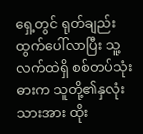ရှေ့တွင် ရုတ်ချည်း ထွက်ပေါ်လာပြီး သူ့လက်ထဲရှိ စစ်တပ်သုံးဓားက သူတို့၏နှလုံးသားအား ထိုး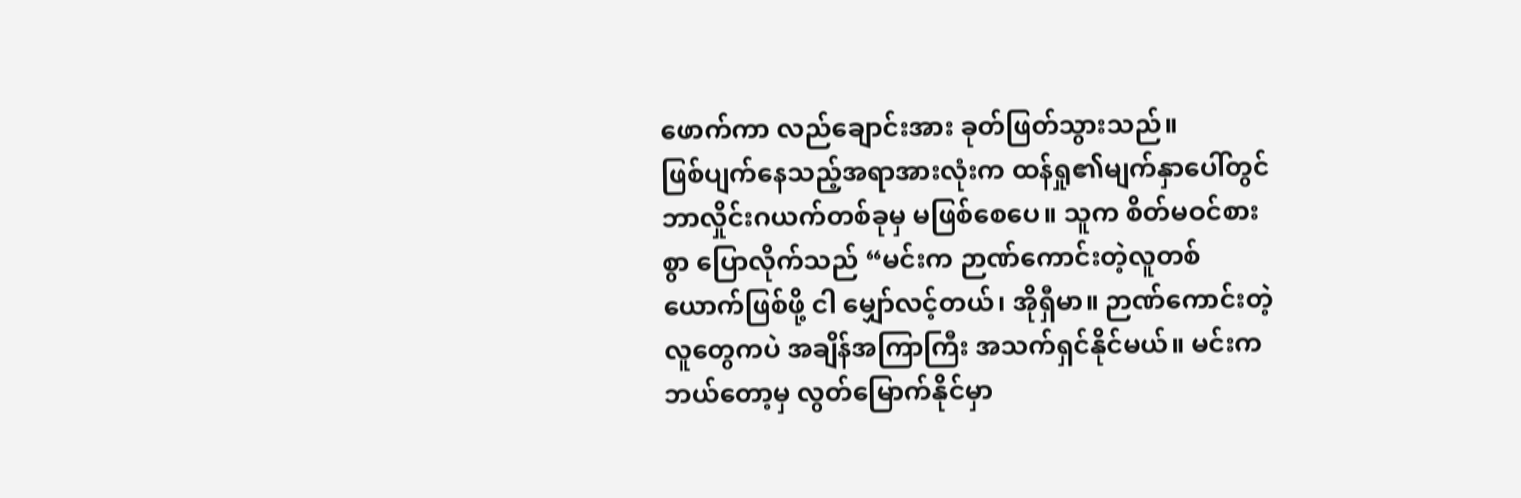ဖောက်ကာ လည်ချောင်းအား ခုတ်ဖြတ်သွားသည်။
ဖြစ်ပျက်နေသည့်အရာအားလုံးက ထန်ရှု၏မျက်နှာပေါ်တွင် ဘာလှိုင်းဂယက်တစ်ခုမှ မဖြစ်စေပေ။ သူက စိတ်မဝင်စားစွာ ပြောလိုက်သည် “မင်းက ဉာဏ်ကောင်းတဲ့လူတစ်ယောက်ဖြစ်ဖို့ ငါ မျှော်လင့်တယ်၊ အိုရှီမာ။ ဉာဏ်ကောင်းတဲ့လူတွေကပဲ အချိန်အကြာကြီး အသက်ရှင်နိုင်မယ်။ မင်းက ဘယ်တော့မှ လွတ်မြောက်နိုင်မှာ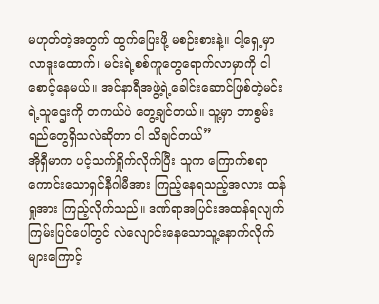မဟုတ်တဲ့အတွက် ထွက်ပြေးဖို့ မစဉ်းစားနဲ့။ ငါ့ရှေ့မှာ လာဒူးထောက်၊ မင်းရဲ့စစ်ကူတွေရောက်လာမှာကို ငါ စောင့်နေမယ်။ အင်နာရီအဖွဲ့ရဲ့ခေါင်းဆောင်ဖြစ်တဲ့မင်းရဲ့သူဌေးကို တကယ်ပဲ တွေ့ချင်တယ်။ သူ့မှာ ဘာစွမ်းရည်တွေရှိသလဲဆိုတာ ငါ သိချင်တယ်”
အိုရှီမာက ပင့်သက်ရှိုက်လိုက်ပြီး သူက ကြောက်စရာကောင်းသောရှင်နီဂါမီအား ကြည့်နေရသည့်အလား ထန်ရှုအား ကြည့်လိုက်သည်။ ဒဏ်ရာအပြင်းအထန်ရလျက် ကြမ်းပြင်ပေါ်တွင် လဲလျောင်းနေသောသူ့နောက်လိုက်များကြောင့်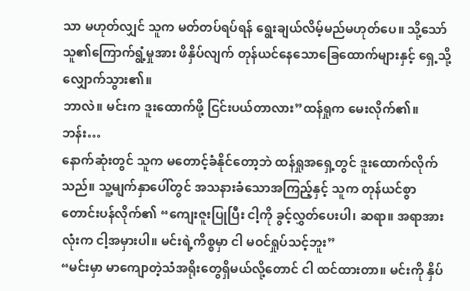သာ မဟုတ်လျှင် သူက မတ်တပ်ရပ်ရန် ရွေးချယ်လိမ့်မည်မဟုတ်ပေ။ သို့သော် သူ၏ကြောက်ရွံ့မှုအား ဖိနှိပ်လျက် တုန်ယင်နေသောခြေထောက်များနှင့် ရှေ့သို့ လျှောက်သွား၏။
ဘာလဲ။ မင်းက ဒူးထောက်ဖို့ ငြင်းပယ်တာလား”ထန်ရှုက မေးလိုက်၏။
ဘန်း…
နောက်ဆုံးတွင် သူက မတောင့်ခံနိုင်တော့ဘဲ ထန်ရှုအရှေ့တွင် ဒူးထောက်လိုက်သည်။ သူ့မျက်နှာပေါ်တွင် အသနားခံသောအကြည့်နှင့် သူက တုန်ယင်စွာ တောင်းပန်လိုက်၏ “ကျေးဇူးပြုပြီး ငါ့ကို ခွင့်လွှတ်ပေးပါ၊ ဆရာ။ အရာအားလုံးက ငါ့အမှားပါ။ မင်းရဲ့ကိစ္စမှာ ငါ မဝင်ရှုပ်သင့်ဘူး”
“မင်းမှာ မာကျောတဲ့သံအရိုးတွေရှိမယ်လို့တောင် ငါ ထင်ထားတာ။ မင်းကို နှိပ်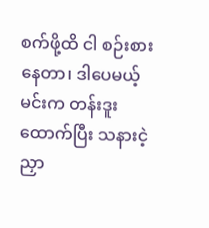စက်ဖို့ထိ ငါ စဉ်းစားနေတာ၊ ဒါပေမယ့် မင်းက တန်းဒူးထောက်ပြီး သနားငဲ့ညှာ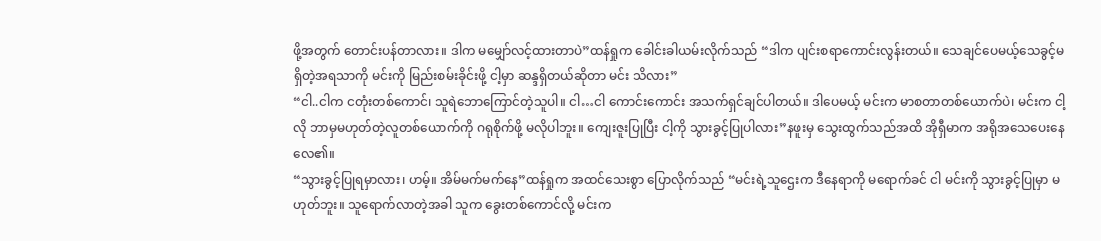ဖို့အတွက် တောင်းပန်တာလား။ ဒါက မမျှော်လင့်ထားတာပဲ”ထန်ရှုက ခေါင်းခါယမ်းလိုက်သည် “ဒါက ပျင်းစရာကောင်းလွန်းတယ်။ သေချင်ပေမယ့်သေခွင့်မရှိတဲ့အရသာကို မင်းကို မြည်းစမ်းခိုင်းဖို့ ငါ့မှာ ဆန္ဒရှိတယ်ဆိုတာ မင်း သိလား”
“ငါ..ငါက ငတုံးတစ်ကောင်၊ သူရဲဘောကြောင်တဲ့သူပါ။ ငါ…ငါ ကောင်းကောင်း အသက်ရှင်ချင်ပါတယ်။ ဒါပေမယ့် မင်းက မာစတာတစ်ယောက်ပဲ၊ မင်းက ငါ့လို ဘာမှမဟုတ်တဲ့လူတစ်ယောက်ကို ဂရုစိုက်ဖို့ မလိုပါဘူး။ ကျေးဇူးပြုပြီး ငါ့ကို သွားခွင့်ပြုပါလား”နဖူးမှ သွေးထွက်သည်အထိ အိုရှီမာက အရိုအသေပေးနေလေ၏။
“သွားခွင့်ပြုရမှာလား၊ ဟမ့်။ အိမ်မက်မက်နေ”ထန်ရှုက အထင်သေးစွာ ပြောလိုက်သည် “မင်းရဲ့သူဌေးက ဒီနေရာကို မရောက်ခင် ငါ မင်းကို သွားခွင့်ပြုမှာ မဟုတ်ဘူး။ သူရောက်လာတဲ့အခါ သူက ခွေးတစ်ကောင်လို့ မင်းက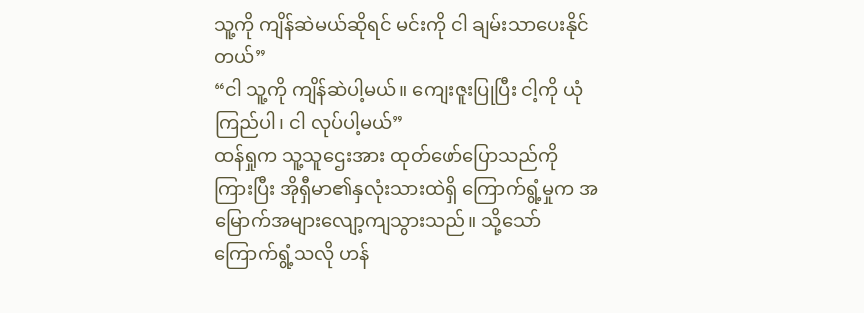သူ့ကို ကျိန်ဆဲမယ်ဆိုရင် မင်းကို ငါ ချမ်းသာပေးနိုင်တယ်”
“ငါ သူ့ကို ကျိန်ဆဲပါ့မယ်။ ကျေးဇူးပြုပြီး ငါ့ကို ယုံကြည်ပါ၊ ငါ လုပ်ပါ့မယ်”
ထန်ရှုက သူ့သူဌေးအား ထုတ်ဖော်ပြောသည်ကို ကြားပြီး အိုရှီမာ၏နှလုံးသားထဲရှိ ကြောက်ရွံ့မှုက အမြောက်အများလျော့ကျသွားသည်။ သို့သော် ကြောက်ရွံ့သလို ဟန်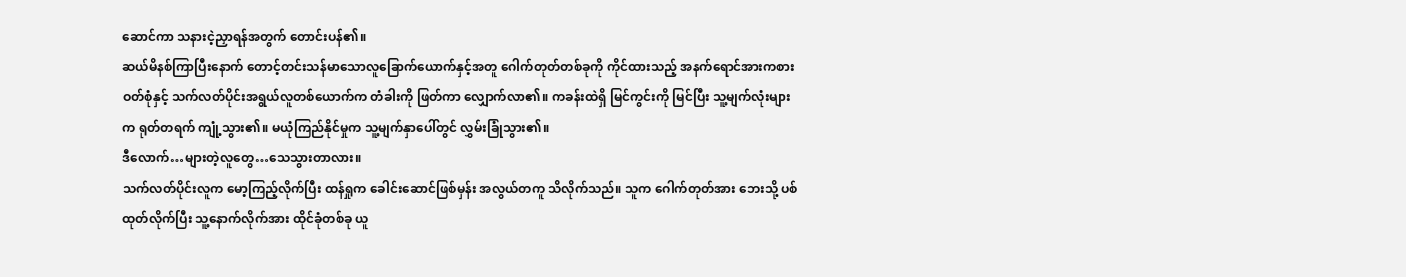ဆောင်ကာ သနားငဲ့ညှာရန်အတွက် တောင်းပန်၏။
ဆယ်မိနစ်ကြာပြီးနောက် တောင့်တင်းသန်မာသောလူခြောက်ယောက်နှင့်အတူ ဂေါက်တုတ်တစ်ခုကို ကိုင်ထားသည့် အနက်ရောင်အားကစားဝတ်စုံနှင့် သက်လတ်ပိုင်းအရွယ်လူတစ်ယောက်က တံခါးကို ဖြတ်ကာ လျှောက်လာ၏။ ကခန်းထဲရှိ မြင်ကွင်းကို မြင်ပြီး သူ့မျက်လုံးများက ရုတ်တရက် ကျုံ့သွား၏။ မယုံကြည်နိုင်မှုက သူ့မျက်နှာပေါ်တွင် လွှမ်းခြုံသွား၏။
ဒီလောက်…များတဲ့လူတွေ…သေသွားတာလား။
သက်လတ်ပိုင်းလူက မော့ကြည့်လိုက်ပြီး ထန်ရှုက ခေါင်းဆောင်ဖြစ်မှန်း အလွယ်တကူ သိလိုက်သည်။ သူက ဂေါက်တုတ်အား ဘေးသို့ ပစ်ထုတ်လိုက်ပြီး သူ့နောက်လိုက်အား ထိုင်ခုံတစ်ခု ယူ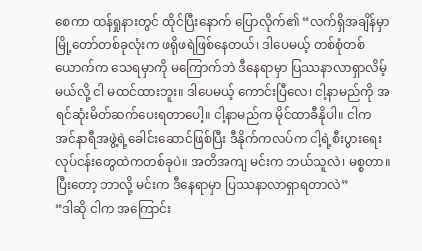စေကာ ထန်ရှုနားတွင် ထိုင်ပြီးနောက် ပြောလိုက်၏ “လက်ရှိအချိန်မှာ မြို့တော်တစ်ခုလုံးက ဖရိုဖရဲဖြစ်နေတယ်၊ ဒါပေမယ့် တစ်စုံတစ်ယောက်က သေရမှာကို မကြောက်ဘဲ ဒီနေရာမှာ ပြဿနာလာရှာလိမ့်မယ်လို့ ငါ မထင်ထားဘူး။ ဒါပေမယ့် ကောင်းပြီလေ၊ ငါ့နာမည်ကို အရင်ဆုံးမိတ်ဆက်ပေးရတာပေါ့။ ငါ့နာမည်က မိုင်ထာခီနိုပါ။ ငါက အင်နာရီအဖွဲ့ရဲ့ခေါင်းဆောင်ဖြစ်ပြီး ဒီနိုက်ကလပ်က ငါ့ရဲ့စီးပွားရေးလုပ်ငန်းတွေထဲကတစ်ခုပဲ။ အတိအကျ မင်းက ဘယ်သူလဲ၊ မစ္စတာ။ ပြီးတော့ ဘာလို့ မင်းက ဒီနေရာမှာ ပြဿနာလာရှာရတာလဲ”
“ဒါဆို ငါက အကြောင်း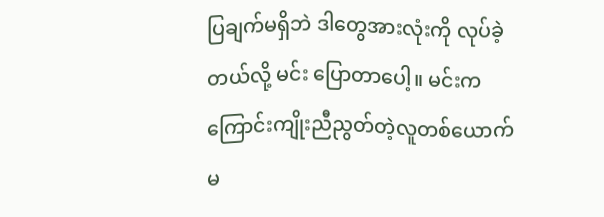ပြချက်မရှိဘဲ ဒါတွေအားလုံးကို လုပ်ခဲ့တယ်လို့ မင်း ပြောတာပေါ့။ မင်းက ကြောင်းကျိုးညီညွတ်တဲ့လူတစ်ယောက်မ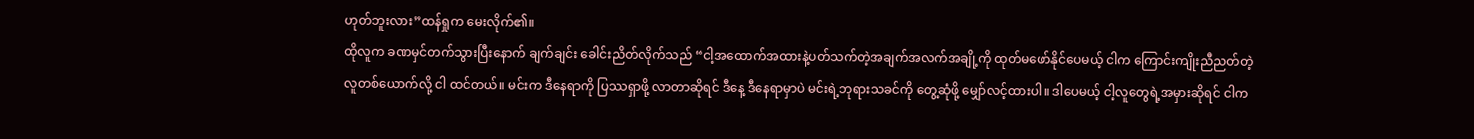ဟုတ်ဘူးလား”ထန်ရှုက မေးလိုက်၏။
ထိုလူက ခဏမှင်တက်သွားပြီးနောက် ချက်ချင်း ခေါင်းညိတ်လိုက်သည် “ငါ့အထောက်အထားနဲ့ပတ်သက်တဲ့အချက်အလက်အချို့ကို ထုတ်မဖော်နိုင်ပေမယ့် ငါက ကြောင်းကျိုးညီညတ်တဲ့လူတစ်ယောက်လို့ ငါ ထင်တယ်။ မင်းက ဒီနေရာကို ပြဿရှာဖို့ လာတာဆိုရင် ဒီနေ့ ဒီနေရာမှာပဲ မင်းရဲ့ဘုရားသခင်ကို တွေ့ဆုံဖို့ မျှော်လင့်ထားပါ။ ဒါပေမယ့် ငါ့လူတွေရဲ့အမှားဆိုရင် ငါက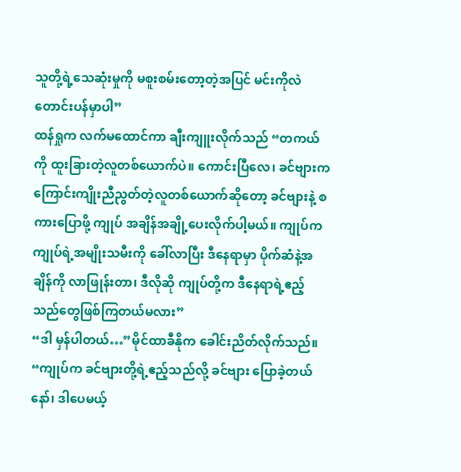သူတို့ရဲ့သေဆုံးမှုကို မစူးစမ်းတော့တဲ့အပြင် မင်းကိုလဲ တောင်းပန်မှာပါ”
ထန်ရှုက လက်မထောင်ကာ ချီးကျူးလိုက်သည် “တကယ်ကို ထူးခြားတဲ့လူတစ်ယောက်ပဲ။ ကောင်းပြီလေ၊ ခင်ဗျားက ကြောင်းကျိုးညီညွတ်တဲ့လူတစ်ယောက်ဆိုတော့ ခင်ဗျားနဲ့ စကားပြောဖို့ ကျုပ် အချိန်အချို့ပေးလိုက်ပါ့မယ်။ ကျုပ်က ကျုပ်ရဲ့အမျိုးသမီးကို ခေါ်လာပြီး ဒီနေရာမှာ ပိုက်ဆံနဲ့အချိန်ကို လာဖြုန်းတာ၊ ဒီလိုဆို ကျုပ်တို့က ဒီနေရာရဲ့ဧည့်သည်တွေဖြစ်ကြတယ်မလား”
“ဒါ မှန်ပါတယ်…”မိုင်ထာခီနိုက ခေါင်းညိတ်လိုက်သည်။
“ကျုပ်က ခင်ဗျားတို့ရဲ့ဧည့်သည်လို့ ခင်ဗျား ပြောခဲ့တယ်နော်၊ ဒါပေမယ့်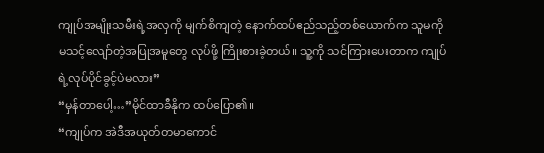ကျုပ်အမျိုးသမီးရဲ့အလှကို မျက်စိကျတဲ့ နောက်ထပ်ဧည်သည့်တစ်ယောက်က သူမကို မသင့်လျော်တဲ့အပြုအမူတွေ လုပ်ဖို့ ကြိုးစားခဲ့တယ်။ သူ့ကို သင်ကြားပေးတာက ကျုပ်ရဲ့လုပ်ပိုင်ခွင့်ပဲမလား”
“မှန်တာပေါ့…”မိုင်ထာခီနိုက ထပ်ပြော၏။
“ကျုပ်က အဲဒီအယုတ်တမာကောင်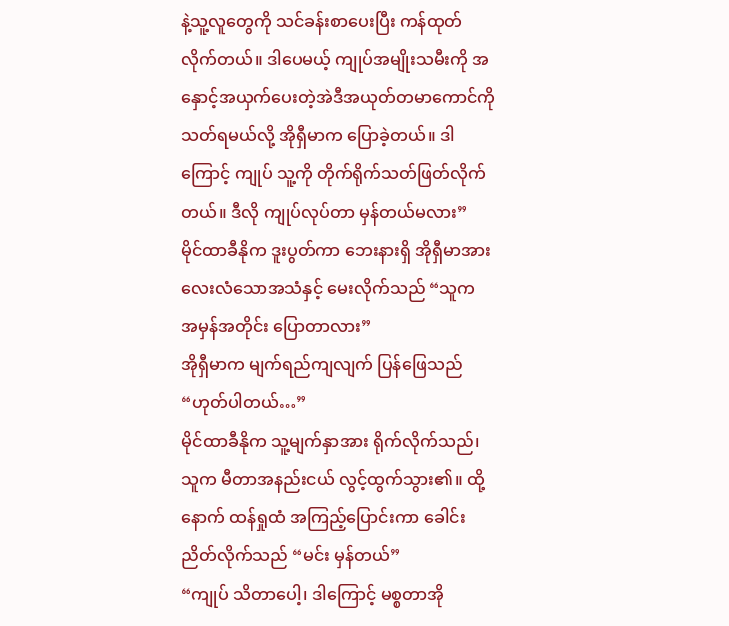နဲ့သူ့လူတွေကို သင်ခန်းစာပေးပြီး ကန်ထုတ်လိုက်တယ်။ ဒါပေမယ့် ကျုပ်အမျိုးသမီးကို အနှောင့်အယှက်ပေးတဲ့အဲဒီအယုတ်တမာကောင်ကို သတ်ရမယ်လို့ အိုရှီမာက ပြောခဲ့တယ်။ ဒါကြောင့် ကျုပ် သူ့ကို တိုက်ရိုက်သတ်ဖြတ်လိုက်တယ်။ ဒီလို ကျုပ်လုပ်တာ မှန်တယ်မလား”
မိုင်ထာခီနိုက ဒူးပွတ်ကာ ဘေးနားရှိ အိုရှီမာအား လေးလံသောအသံနှင့် မေးလိုက်သည် “သူက အမှန်အတိုင်း ပြောတာလား”
အိုရှီမာက မျက်ရည်ကျလျက် ပြန်ဖြေသည် “ဟုတ်ပါတယ်…”
မိုင်ထာခီနိုက သူ့မျက်နှာအား ရိုက်လိုက်သည်၊ သူက မီတာအနည်းငယ် လွင့်ထွက်သွား၏။ ထို့နောက် ထန်ရှုထံ အကြည့်ပြောင်းကာ ခေါင်းညိတ်လိုက်သည် “မင်း မှန်တယ်”
“ကျုပ် သိတာပေါ့၊ ဒါကြောင့် မစ္စတာအို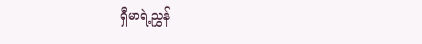ရှီမာရဲ့ညွှန်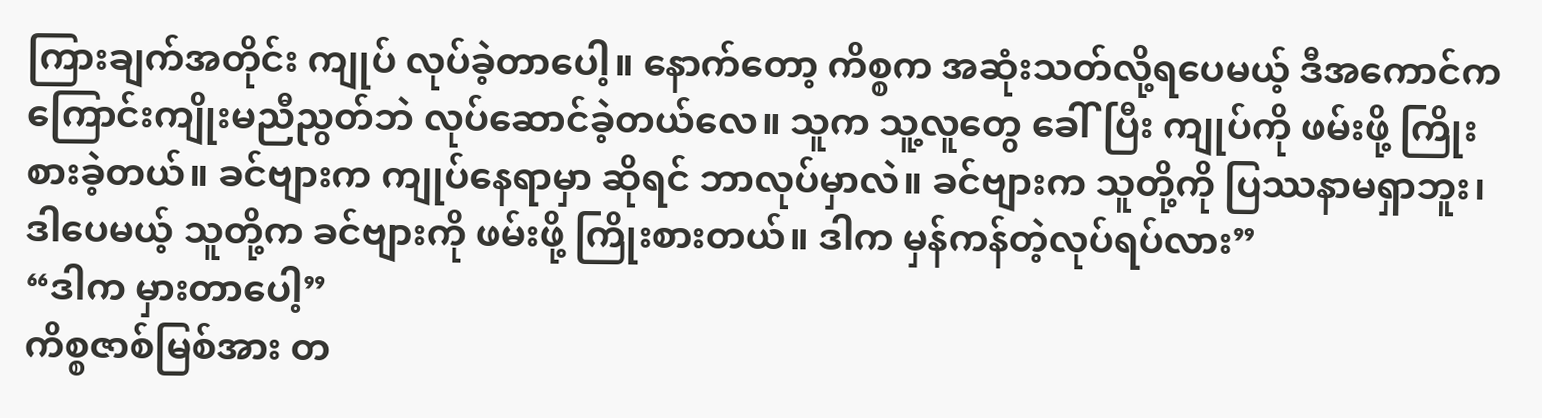ကြားချက်အတိုင်း ကျုပ် လုပ်ခဲ့တာပေါ့။ နောက်တော့ ကိစ္စက အဆုံးသတ်လို့ရပေမယ့် ဒီအကောင်က ကြောင်းကျိုးမညီညွတ်ဘဲ လုပ်ဆောင်ခဲ့တယ်လေ။ သူက သူ့လူတွေ ခေါ်ပြီး ကျုပ်ကို ဖမ်းဖို့ ကြိုးစားခဲ့တယ်။ ခင်ဗျားက ကျုပ်နေရာမှာ ဆိုရင် ဘာလုပ်မှာလဲ။ ခင်ဗျားက သူတို့ကို ပြဿနာမရှာဘူး၊ ဒါပေမယ့် သူတို့က ခင်ဗျားကို ဖမ်းဖို့ ကြိုးစားတယ်။ ဒါက မှန်ကန်တဲ့လုပ်ရပ်လား”
“ဒါက မှားတာပေါ့”
ကိစ္စဇာစ်မြစ်အား တ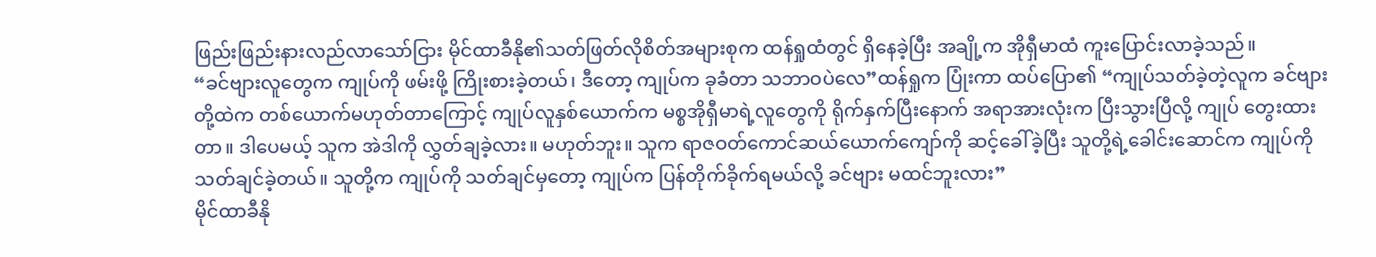ဖြည်းဖြည်းနားလည်လာသော်ငြား မိုင်ထာခီနို၏သတ်ဖြတ်လိုစိတ်အများစုက ထန်ရှုထံတွင် ရှိနေခဲ့ပြီး အချို့က အိုရှီမာထံ ကူးပြောင်းလာခဲ့သည်။
“ခင်ဗျားလူတွေက ကျုပ်ကို ဖမ်းဖို့ ကြိုးစားခဲ့တယ်၊ ဒီတော့ ကျုပ်က ခုခံတာ သဘာဝပဲလေ”ထန်ရှုက ပြုံးကာ ထပ်ပြော၏ “ကျုပ်သတ်ခဲ့တဲ့လူက ခင်ဗျားတို့ထဲက တစ်ယောက်မဟုတ်တာကြောင့် ကျုပ်လူနှစ်ယောက်က မစ္စအိုရှီမာရဲ့လူတွေကို ရိုက်နှက်ပြီးနောက် အရာအားလုံးက ပြီးသွားပြီလို့ ကျုပ် တွေးထားတာ။ ဒါပေမယ့် သူက အဲဒါကို လွှတ်ချခဲ့လား။ မဟုတ်ဘူး။ သူက ရာဇဝတ်ကောင်ဆယ်ယောက်ကျော်ကို ဆင့်ခေါ်ခဲ့ပြီး သူတို့ရဲ့ခေါင်းဆောင်က ကျုပ်ကို သတ်ချင်ခဲ့တယ်။ သူတို့က ကျုပ်ကို သတ်ချင်မှတော့ ကျုပ်က ပြန်တိုက်ခိုက်ရမယ်လို့ ခင်ဗျား မထင်ဘူးလား”
မိုင်ထာခီနို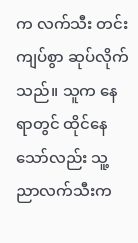က လက်သီး တင်းကျပ်စွာ ဆုပ်လိုက်သည်။ သူက နေရာတွင် ထိုင်နေသော်လည်း သူ့ညာလက်သီးက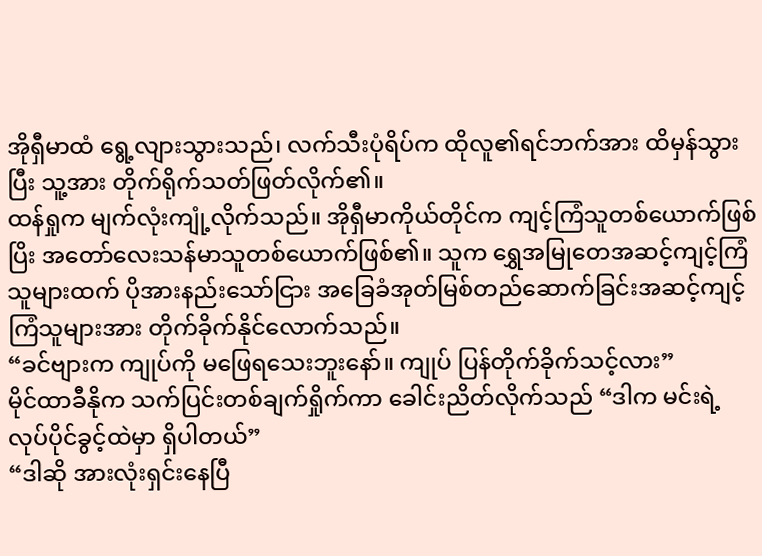အိုရှီမာထံ ရွေ့လျားသွားသည်၊ လက်သီးပုံရိပ်က ထိုလူ၏ရင်ဘက်အား ထိမှန်သွားပြီး သူ့အား တိုက်ရိုက်သတ်ဖြတ်လိုက်၏။
ထန်ရှုက မျက်လုံးကျုံ့လိုက်သည်။ အိုရှီမာကိုယ်တိုင်က ကျင့်ကြံသူတစ်ယောက်ဖြစ်ပြိး အတော်လေးသန်မာသူတစ်ယောက်ဖြစ်၏။ သူက ရွှေအမြုတေအဆင့်ကျင့်ကြံသူများထက် ပိုအားနည်းသော်ငြား အခြေခံအုတ်မြစ်တည်ဆောက်ခြင်းအဆင့်ကျင့်ကြံသူများအား တိုက်ခိုက်နိုင်လောက်သည်။
“ခင်ဗျားက ကျုပ်ကို မဖြေရသေးဘူးနော်။ ကျုပ် ပြန်တိုက်ခိုက်သင့်လား”
မိုင်ထာခီနိုက သက်ပြင်းတစ်ချက်ရှိုက်ကာ ခေါင်းညိတ်လိုက်သည် “ဒါက မင်းရဲ့လုပ်ပိုင်ခွင့်ထဲမှာ ရှိပါတယ်”
“ဒါဆို အားလုံးရှင်းနေပြီ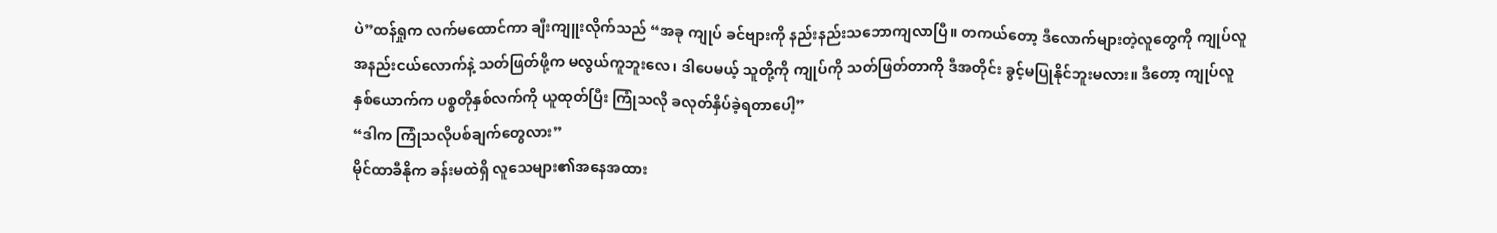ပဲ”ထန်ရှုက လက်မထောင်ကာ ချီးကျူးလိုက်သည် “အခု ကျုပ် ခင်ဗျားကို နည်းနည်းသဘောကျလာပြီ။ တကယ်တော့ ဒီလောက်များတဲ့လူတွေကို ကျုပ်လူအနည်းငယ်လောက်နဲ့ သတ်ဖြတ်ဖို့က မလွယ်ကူဘူးလေ၊ ဒါပေမယ့် သူတို့ကို ကျုပ်ကို သတ်ဖြတ်တာကို ဒီအတိုင်း ခွင့်မပြုနိုင်ဘူးမလား။ ဒီတော့ ကျုပ်လူနှစ်ယောက်က ပစ္စတိုနှစ်လက်ကို ယူထုတ်ပြီး ကြုံသလို ခလုတ်နှိပ်ခဲ့ရတာပေါ့”
“ဒါက ကြုံသလိုပစ်ချက်တွေလား”
မိုင်ထာခီနိုက ခန်းမထဲရှိ လူသေများ၏အနေအထား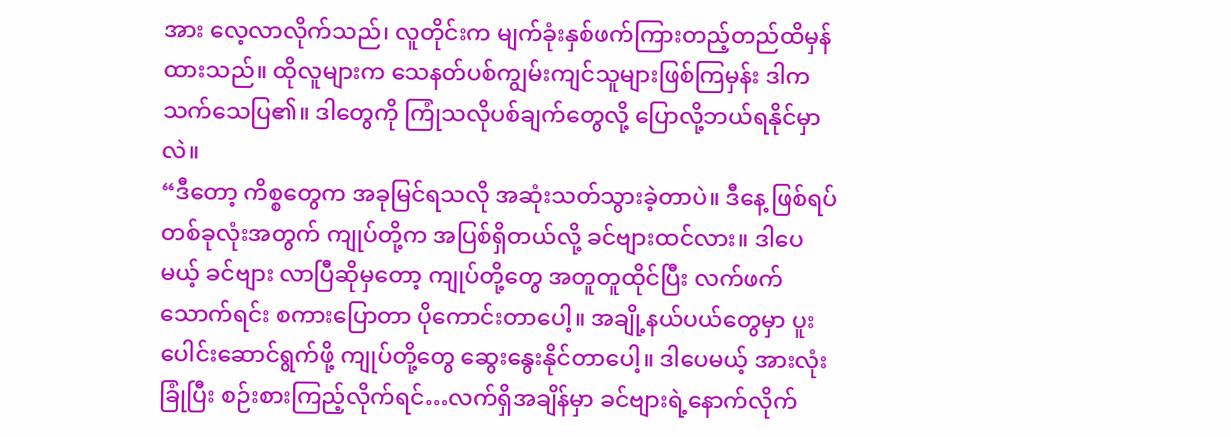အား လေ့လာလိုက်သည်၊ လူတိုင်းက မျက်ခုံးနှစ်ဖက်ကြားတည့်တည်ထိမှန်ထားသည်။ ထိုလူများက သေနတ်ပစ်ကျွမ်းကျင်သူများဖြစ်ကြမှန်း ဒါက သက်သေပြ၏။ ဒါတွေကို ကြုံသလိုပစ်ချက်တွေလို့ ပြောလို့ဘယ်ရနိုင်မှာလဲ။
“ဒီတော့ ကိစ္စတွေက အခုမြင်ရသလို အဆုံးသတ်သွားခဲ့တာပဲ။ ဒီနေ့ ဖြစ်ရပ်တစ်ခုလုံးအတွက် ကျုပ်တို့က အပြစ်ရှိတယ်လို့ ခင်ဗျားထင်လား။ ဒါပေမယ့် ခင်ဗျား လာပြီဆိုမှတော့ ကျုပ်တို့တွေ အတူတူထိုင်ပြီး လက်ဖက်သောက်ရင်း စကားပြောတာ ပိုကောင်းတာပေါ့။ အချို့နယ်ပယ်တွေမှာ ပူးပေါင်းဆောင်ရွက်ဖို့ ကျုပ်တို့တွေ ဆွေးနွေးနိုင်တာပေါ့။ ဒါပေမယ့် အားလုံးခြုံပြီး စဉ်းစားကြည့်လိုက်ရင်…လက်ရှိအချိန်မှာ ခင်ဗျားရဲ့နောက်လိုက်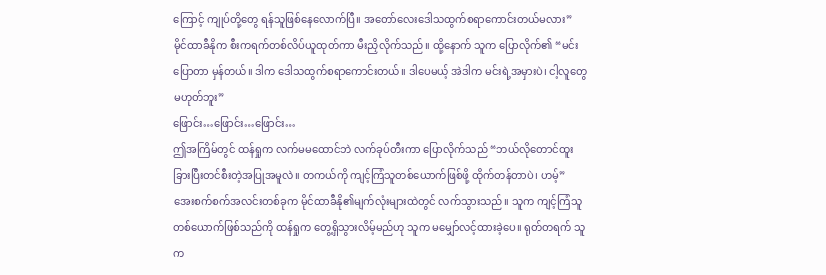ကြောင့် ကျုပ်တို့တွေ ရန်သူဖြစ်နေလောက်ပြီ။ အတော်လေးဒေါသထွက်စရာကောင်းတယ်မလား”
မိုင်ထာခီနိုက စီးကရက်တစ်လိပ်ယူထုတ်ကာ မီးညှိလိုက်သည်။ ထို့နောက် သူက ပြောလိုက်၏ “မင်း ပြောတာ မှန်တယ်။ ဒါက ဒေါသထွက်စရာကောင်းတယ်။ ဒါပေမယ့် အဲဒါက မင်းရဲ့အမှားပဲ၊ ငါ့လူတွေ မဟုတ်ဘူး”
ဖြောင်း…ဖြောင်း…ဖြောင်း…
ဤအကြိမ်တွင် ထန်ရှုက လက်မမထောင်ဘဲ လက်ခုပ်တီးကာ ပြောလိုက်သည် “ဘယ်လိုတောင်ထူးခြားပြီးတင်စီးတဲ့အပြုအမူလဲ။ တကယ်ကို ကျင့်ကြံသူတစ်ယောက်ဖြစ်ဖို့ ထိုက်တန်တာပဲ၊ ဟမ့်”
အေးစက်စက်အလင်းတစ်ခုက မိုင်ထာခီနို၏မျက်လုံးများထဲတွင် လက်သွားသည်။ သူက ကျင့်ကြံသူတစ်ယောက်ဖြစ်သည်ကို ထန်ရှုက တွေ့ရှိသွားလိမ့်မည်ဟု သူက မမျှော်လင့်ထားခဲ့ပေ။ ရုတ်တရက် သူက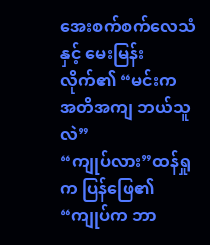အေးစက်စက်လေသံနှင့် မေးမြန်းလိုက်၏ “မင်းက အတိအကျ ဘယ်သူလဲ”
“ကျုပ်လား”ထန်ရှုက ပြန်ဖြေ၏ “ကျုပ်က ဘာ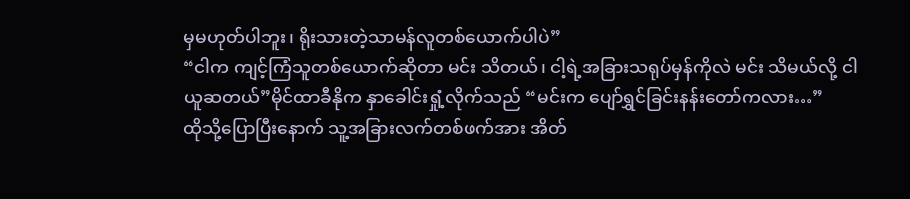မှမဟုတ်ပါဘူး၊ ရိုးသားတဲ့သာမန်လူတစ်ယောက်ပါပဲ”
“ငါက ကျင့်ကြံသူတစ်ယောက်ဆိုတာ မင်း သိတယ်၊ ငါ့ရဲ့အခြားသရုပ်မှန်ကိုလဲ မင်း သိမယ်လို့ ငါ ယူဆတယ်”မိုင်ထာခီနိုက နှာခေါင်းရှုံ့လိုက်သည် “မင်းက ပျော်ရွှင်ခြင်းနန်းတော်ကလား…”
ထိုသို့ပြောပြီးနောက် သူ့အခြားလက်တစ်ဖက်အား အိတ်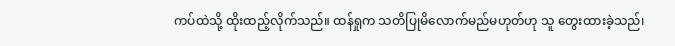ကပ်ထဲသို့ ထိုးထည့်လိုက်သည်။ ထန်ရှုက သတိပြုမိလောက်မည်မဟုတ်ဟု သူ တွေးထားခဲ့သည်၊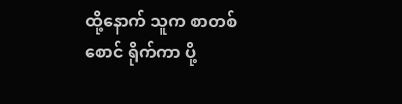ထို့နောက် သူက စာတစ်စောင် ရိုက်ကာ ပို့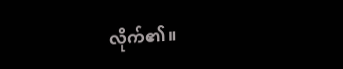လိုက်၏။